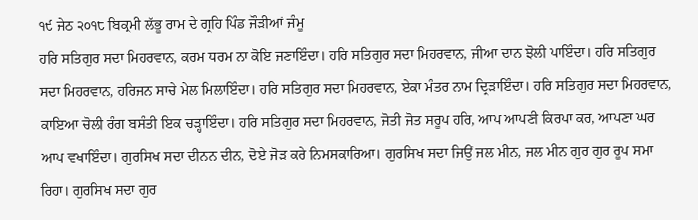੧੯ ਜੇਠ ੨੦੧੮ ਬਿਕ੍ਰਮੀ ਲੱਭੂ ਰਾਮ ਦੇ ਗ੍ਰਹਿ ਪਿੰਡ ਜੌੜੀਆਂ ਜੰਮੂ
ਹਰਿ ਸਤਿਗੁਰ ਸਦਾ ਮਿਹਰਵਾਨ, ਕਰਮ ਧਰਮ ਨਾ ਕੋਇ ਜਣਾਇੰਦਾ। ਹਰਿ ਸਤਿਗੁਰ ਸਦਾ ਮਿਹਰਵਾਨ, ਜੀਆ ਦਾਨ ਝੋਲੀ ਪਾਇੰਦਾ। ਹਰਿ ਸਤਿਗੁਰ ਸਦਾ ਮਿਹਰਵਾਨ, ਹਰਿਜਨ ਸਾਚੇ ਮੇਲ ਮਿਲਾਇੰਦਾ। ਹਰਿ ਸਤਿਗੁਰ ਸਦਾ ਮਿਹਰਵਾਨ, ਏਕਾ ਮੰਤਰ ਨਾਮ ਦ੍ਰਿੜਾਇੰਦਾ। ਹਰਿ ਸਤਿਗੁਰ ਸਦਾ ਮਿਹਰਵਾਨ, ਕਾਇਆ ਚੋਲੀ ਰੰਗ ਬਸੰਤੀ ਇਕ ਚੜ੍ਹਾਇੰਦਾ। ਹਰਿ ਸਤਿਗੁਰ ਸਦਾ ਮਿਹਰਵਾਨ, ਜੋਤੀ ਜੋਤ ਸਰੂਪ ਹਰਿ, ਆਪ ਆਪਣੀ ਕਿਰਪਾ ਕਰ, ਆਪਣਾ ਘਰ ਆਪ ਵਖਾਇੰਦਾ। ਗੁਰਸਿਖ ਸਦਾ ਦੀਨਨ ਦੀਨ, ਦੋਏ ਜੋੜ ਕਰੇ ਨਿਮਸਕਾਰਿਆ। ਗੁਰਸਿਖ ਸਦਾ ਜਿਉਂ ਜਲ ਮੀਨ, ਜਲ ਮੀਨ ਗੁਰ ਗੁਰ ਰੂਪ ਸਮਾ ਰਿਹਾ। ਗੁਰਸਿਖ ਸਦਾ ਗੁਰ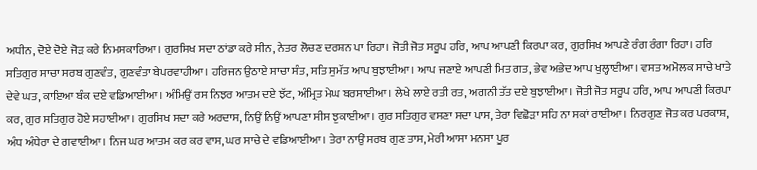ਅਧੀਨ, ਦੋਏ ਦੋਏ ਜੋੜ ਕਰੇ ਨਿਮਸਕਾਰਿਆ। ਗੁਰਸਿਖ ਸਦਾ ਠਾਂਡਾ ਕਰੇ ਸੀਨ, ਨੇਤਰ ਲੋਚਣ ਦਰਸ਼ਨ ਪਾ ਰਿਹਾ। ਜੋਤੀ ਜੋਤ ਸਰੂਪ ਹਰਿ, ਆਪ ਆਪਣੀ ਕਿਰਪਾ ਕਰ, ਗੁਰਸਿਖ ਆਪਣੇ ਰੰਗ ਰੰਗਾ ਰਿਹਾ। ਹਰਿ ਸਤਿਗੁਰ ਸਾਚਾ ਸਰਬ ਗੁਣਵੰਤ, ਗੁਣਵੰਤਾ ਬੇਪਰਵਾਹੀਆ। ਹਰਿਜਨ ਉਠਾਏ ਸਾਚਾ ਸੰਤ, ਸਤਿ ਸੁਮੱਤ ਆਪ ਬੁਝਾਈਆ। ਆਪ ਜਣਾਏ ਆਪਣੀ ਮਿਤ ਗਤ, ਭੇਵ ਅਭੇਦ ਆਪ ਖੁਲ੍ਹਾਈਆ। ਵਸਤ ਅਮੋਲਕ ਸਾਚੇ ਖਾਤੇ ਦੇਵੇ ਘਤ, ਕਾਇਆ ਬੰਕ ਦਏ ਵਡਿਆਈਆ। ਅੰਮਿਉਂ ਰਸ ਨਿਝਰ ਆਤਮ ਦਏ ਝੱਟ, ਅੰਮ੍ਰਿਤ ਮੇਘ ਬਰਸਾਈਆ। ਲੇਖੇ ਲਾਏ ਰਤੀ ਰਤ, ਅਗਨੀ ਤੱਤ ਦਏ ਬੁਝਾਈਆ। ਜੋਤੀ ਜੋਤ ਸਰੂਪ ਹਰਿ, ਆਪ ਆਪਣੀ ਕਿਰਪਾ ਕਰ, ਗੁਰ ਸਤਿਗੁਰ ਹੋਏ ਸਹਾਈਆ। ਗੁਰਸਿਖ ਸਦਾ ਕਰੇ ਅਰਦਾਸ, ਨਿਉਂ ਨਿਉਂ ਆਪਣਾ ਸੀਸ ਝੁਕਾਈਆ। ਗੁਰ ਸਤਿਗੁਰ ਵਸਣਾ ਸਦਾ ਪਾਸ, ਤੇਰਾ ਵਿਛੋੜਾ ਸਹਿ ਨਾ ਸਕਾਂ ਰਾਈਆ। ਨਿਰਗੁਣ ਜੋਤ ਕਰ ਪਰਕਾਸ਼, ਅੰਧ ਅੰਧੇਰਾ ਦੇ ਗਵਾਈਆ। ਨਿਜ ਘਰ ਆਤਮ ਕਰ ਕਰ ਵਾਸ, ਘਰ ਸਾਚੇ ਦੇ ਵਡਿਆਈਆ। ਤੇਰਾ ਨਾਉਂ ਸਰਬ ਗੁਣ ਤਾਸ, ਮੇਰੀ ਆਸਾ ਮਨਸਾ ਪੂਰ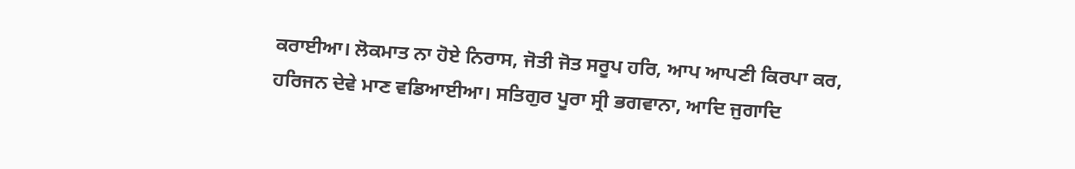ਕਰਾਈਆ। ਲੋਕਮਾਤ ਨਾ ਹੋਏ ਨਿਰਾਸ, ਜੋਤੀ ਜੋਤ ਸਰੂਪ ਹਰਿ, ਆਪ ਆਪਣੀ ਕਿਰਪਾ ਕਰ, ਹਰਿਜਨ ਦੇਵੇ ਮਾਣ ਵਡਿਆਈਆ। ਸਤਿਗੁਰ ਪੂਰਾ ਸ੍ਰੀ ਭਗਵਾਨਾ, ਆਦਿ ਜੁਗਾਦਿ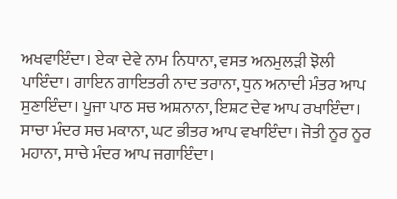ਅਖਵਾਇੰਦਾ। ਏਕਾ ਦੇਵੇ ਨਾਮ ਨਿਧਾਨਾ, ਵਸਤ ਅਨਮੁਲੜੀ ਝੋਲੀ ਪਾਇੰਦਾ। ਗਾਇਨ ਗਾਇਤਰੀ ਨਾਦ ਤਰਾਨਾ, ਧੁਨ ਅਨਾਦੀ ਮੰਤਰ ਆਪ ਸੁਣਾਇੰਦਾ। ਪੂਜਾ ਪਾਠ ਸਚ ਅਸ਼ਨਾਨਾ, ਇਸ਼ਟ ਦੇਵ ਆਪ ਰਖਾਇੰਦਾ। ਸਾਚਾ ਮੰਦਰ ਸਚ ਮਕਾਨਾ, ਘਟ ਭੀਤਰ ਆਪ ਵਖਾਇੰਦਾ। ਜੋਤੀ ਨੂਰ ਨੂਰ ਮਹਾਨਾ, ਸਾਚੇ ਮੰਦਰ ਆਪ ਜਗਾਇੰਦਾ।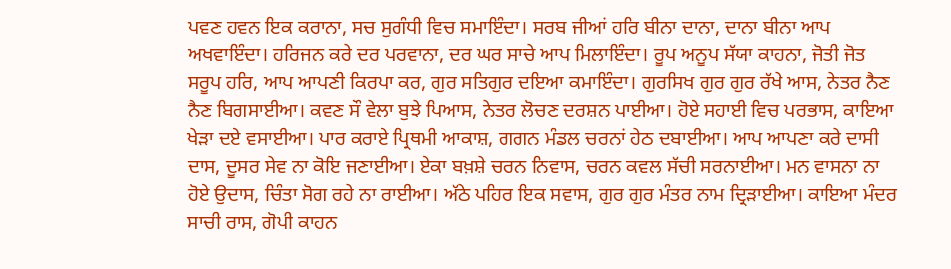ਪਵਣ ਹਵਨ ਇਕ ਕਰਾਨਾ, ਸਚ ਸੁਗੰਧੀ ਵਿਚ ਸਮਾਇੰਦਾ। ਸਰਬ ਜੀਆਂ ਹਰਿ ਬੀਨਾ ਦਾਨਾ, ਦਾਨਾ ਬੀਨਾ ਆਪ ਅਖਵਾਇੰਦਾ। ਹਰਿਜਨ ਕਰੇ ਦਰ ਪਰਵਾਨਾ, ਦਰ ਘਰ ਸਾਚੇ ਆਪ ਮਿਲਾਇੰਦਾ। ਰੂਪ ਅਨੂਪ ਸੱਯਾ ਕਾਹਨਾ, ਜੋਤੀ ਜੋਤ ਸਰੂਪ ਹਰਿ, ਆਪ ਆਪਣੀ ਕਿਰਪਾ ਕਰ, ਗੁਰ ਸਤਿਗੁਰ ਦਇਆ ਕਮਾਇੰਦਾ। ਗੁਰਸਿਖ ਗੁਰ ਗੁਰ ਰੱਖੇ ਆਸ, ਨੇਤਰ ਨੈਣ ਨੈਣ ਬਿਗਸਾਈਆ। ਕਵਣ ਸੌ ਵੇਲਾ ਬੁਝੇ ਪਿਆਸ, ਨੇਤਰ ਲੋਚਣ ਦਰਸ਼ਨ ਪਾਈਆ। ਹੋਏ ਸਹਾਈ ਵਿਚ ਪਰਭਾਸ, ਕਾਇਆ ਖੇੜਾ ਦਏ ਵਸਾਈਆ। ਪਾਰ ਕਰਾਏ ਪ੍ਰਿਥਮੀ ਆਕਾਸ਼, ਗਗਨ ਮੰਡਲ ਚਰਨਾਂ ਹੇਠ ਦਬਾਈਆ। ਆਪ ਆਪਣਾ ਕਰੇ ਦਾਸੀ ਦਾਸ, ਦੂਸਰ ਸੇਵ ਨਾ ਕੋਇ ਜਣਾਈਆ। ਏਕਾ ਬਖ਼ਸ਼ੇ ਚਰਨ ਨਿਵਾਸ, ਚਰਨ ਕਵਲ ਸੱਚੀ ਸਰਨਾਈਆ। ਮਨ ਵਾਸਨਾ ਨਾ ਹੋਏ ਉਦਾਸ, ਚਿੰਤਾ ਸੋਗ ਰਹੇ ਨਾ ਰਾਈਆ। ਅੱਠੇ ਪਹਿਰ ਇਕ ਸਵਾਸ, ਗੁਰ ਗੁਰ ਮੰਤਰ ਨਾਮ ਦ੍ਰਿੜਾਈਆ। ਕਾਇਆ ਮੰਦਰ ਸਾਚੀ ਰਾਸ, ਗੋਪੀ ਕਾਹਨ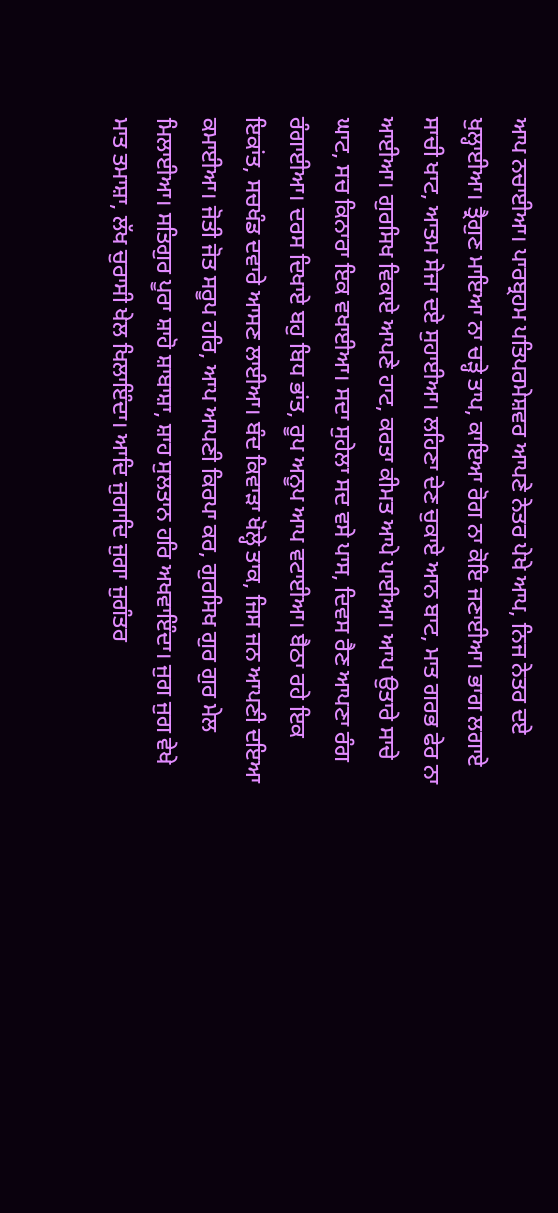ਆਪ ਨਚਾਈਆ। ਪਾਰਬ੍ਰਹਮ ਪਤਿਪਰਮੇਸ਼ਵਰ ਆਪਣੇ ਨੇਤਰ ਪੇਖੇ ਆਪ, ਨਿਜ ਨੇਤਰ ਦਏ ਖੁਲ੍ਹਾਈਆ। ਤ੍ਰੈਗੁਣ ਮਾਇਆ ਨਾ ਚੜ੍ਹੇ ਤਾਪ, ਕਾਇਆ ਰੋਗ ਨਾ ਕੋਇ ਜਣਾਈਆ। ਭਾਗ ਲਗਾਏ ਸਾਚੀ ਖਾਟ, ਆਤਮ ਸੇਜਾ ਦਏ ਸੁਹਾਈਆ। ਲਹਿਣਾ ਦੇਣ ਚੁਕਾਏ ਆਨ ਬਾਟ, ਮਾਤ ਗਰਭ ਫੇਰ ਨਾ ਆਈਆ। ਗੁਰਸਿਖ ਵਿਕਾਏ ਆਪਣੇ ਹਾਟ, ਕਰਤਾ ਕੀਮਤ ਆਪੇ ਪਾਈਆ। ਆਪ ਉਤਾਰੇ ਸਾਚੇ ਘਾਟ, ਸਚ ਕਿਨਾਰਾ ਇਕ ਵਖਾਈਆ। ਸਦਾ ਸੁਹੇਲਾ ਸਦ ਵਸੇ ਪਾਸ, ਦਿਵਸ ਰੈਣ ਆਪਣਾ ਰੰਗ ਰੰਗਾਈਆ। ਦਰਸ ਦਿਖਾਏ ਬਹੁ ਬਿਧ ਭਾਂਤ, ਰੂਪ ਅਨੂਪ ਆਪ ਵਟਾਈਆ। ਬੈਠਾ ਰਹੇ ਇਕ ਇਕਾਂਤ, ਸਚਖੰਡ ਦਵਾਰੇ ਆਸਣ ਲਾਈਆ। ਬੰਦ ਕਿਵਾੜਾ ਖੋਲ੍ਹੇ ਤਾਕ, ਜਿਸ ਜਨ ਆਪਣੀ ਦਇਆ ਕਮਾਈਆ। ਜੋਤੀ ਜੋਤ ਸਰੂਪ ਹਰਿ, ਆਪ ਆਪਣੀ ਕਿਰਪਾ ਕਰ, ਗੁਰਸਿਖ ਗੁਰ ਗੁਰ ਮੇਲ ਮਿਲਾਈਆ। ਸਤਿਗੁਰ ਪੂਰਾ ਸ਼ਾਹੋ ਸ਼ਾਬਾਸ਼ਾ, ਸ਼ਾਹ ਸੁਲਤਾਨ ਹਰਿ ਅਖਵਾਇੰਦਾ। ਜੁਗ ਜੁਗ ਵੇਖੇ ਮਾਤ ਤਮਾਸ਼ਾ, ਲੱਖ ਚੁਰਾਸੀ ਖੇਲ ਖਿਲਾਇੰਦਾ। ਆਦਿ ਜੁਗਾਦਿ ਜੁਗਾ ਜੁਗੰਤਰ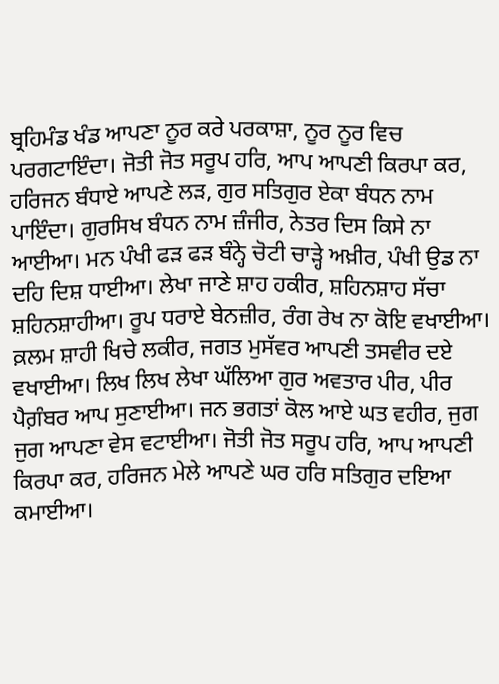ਬ੍ਰਹਿਮੰਡ ਖੰਡ ਆਪਣਾ ਨੂਰ ਕਰੇ ਪਰਕਾਸ਼ਾ, ਨੂਰ ਨੂਰ ਵਿਚ ਪਰਗਟਾਇੰਦਾ। ਜੋਤੀ ਜੋਤ ਸਰੂਪ ਹਰਿ, ਆਪ ਆਪਣੀ ਕਿਰਪਾ ਕਰ, ਹਰਿਜਨ ਬੰਧਾਏ ਆਪਣੇ ਲੜ, ਗੁਰ ਸਤਿਗੁਰ ਏਕਾ ਬੰਧਨ ਨਾਮ ਪਾਇੰਦਾ। ਗੁਰਸਿਖ ਬੰਧਨ ਨਾਮ ਜ਼ੰਜੀਰ, ਨੇਤਰ ਦਿਸ ਕਿਸੇ ਨਾ ਆਈਆ। ਮਨ ਪੰਖੀ ਫੜ ਫੜ ਬੰਨ੍ਹੇ ਚੋਟੀ ਚਾੜ੍ਹੇ ਅਖ਼ੀਰ, ਪੰਖੀ ਉਡ ਨਾ ਦਹਿ ਦਿਸ਼ ਧਾਈਆ। ਲੇਖਾ ਜਾਣੇ ਸ਼ਾਹ ਹਕੀਰ, ਸ਼ਹਿਨਸ਼ਾਹ ਸੱਚਾ ਸ਼ਹਿਨਸ਼ਾਹੀਆ। ਰੂਪ ਧਰਾਏ ਬੇਨਜ਼ੀਰ, ਰੰਗ ਰੇਖ ਨਾ ਕੋਇ ਵਖਾਈਆ। ਕ਼ਲਮ ਸ਼ਾਹੀ ਖਿਚੇ ਲਕੀਰ, ਜਗਤ ਮੁਸੱਵਰ ਆਪਣੀ ਤਸਵੀਰ ਦਏ ਵਖਾਈਆ। ਲਿਖ ਲਿਖ ਲੇਖਾ ਘੱਲਿਆ ਗੁਰ ਅਵਤਾਰ ਪੀਰ, ਪੀਰ ਪੈਗ਼ੰਬਰ ਆਪ ਸੁਣਾਈਆ। ਜਨ ਭਗਤਾਂ ਕੋਲ ਆਏ ਘਤ ਵਹੀਰ, ਜੁਗ ਜੁਗ ਆਪਣਾ ਵੇਸ ਵਟਾਈਆ। ਜੋਤੀ ਜੋਤ ਸਰੂਪ ਹਰਿ, ਆਪ ਆਪਣੀ ਕਿਰਪਾ ਕਰ, ਹਰਿਜਨ ਮੇਲੇ ਆਪਣੇ ਘਰ ਹਰਿ ਸਤਿਗੁਰ ਦਇਆ ਕਮਾਈਆ।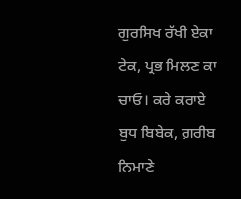ਗੁਰਸਿਖ ਰੱਖੀ ਏਕਾ ਟੇਕ, ਪ੍ਰਭ ਮਿਲਣ ਕਾ ਚਾਓ। ਕਰੇ ਕਰਾਏ ਬੁਧ ਬਿਬੇਕ, ਗ਼ਰੀਬ ਨਿਮਾਣੇ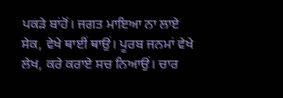ਪਕੜੇ ਬਾਂਹੋਂ। ਜਗਤ ਮਾਇਆ ਨਾ ਲਾਏ ਸੇਕ, ਵੇਖੇ ਥਾਈਂ ਥਾਉਂ। ਪੂਰਬ ਜਨਮਾਂ ਵੇਖੇ ਲੇਖ, ਕਰੇ ਕਰਾਏ ਸਚ ਨਿਆਉਂ। ਚਾਰ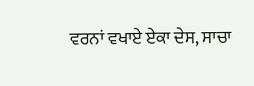ਵਰਨਾਂ ਵਖਾਏ ਏਕਾ ਦੇਸ, ਸਾਚਾ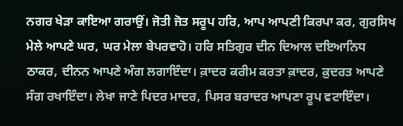ਨਗਰ ਖੇੜਾ ਕਾਇਆ ਗਰਾਉਂ। ਜੋਤੀ ਜੋਤ ਸਰੂਪ ਹਰਿ, ਆਪ ਆਪਣੀ ਕਿਰਪਾ ਕਰ, ਗੁਰਸਿਖ ਮੇਲੇ ਆਪਣੇ ਘਰ, ਘਰ ਮੇਲਾ ਬੇਪਰਵਾਹੋ। ਹਰਿ ਸਤਿਗੁਰ ਦੀਨ ਦਿਆਲ ਦਇਆਨਿਧ ਠਾਕਰ, ਦੀਨਨ ਆਪਣੇ ਅੰਗ ਲਗਾਇੰਦਾ। ਕ਼ਾਦਰ ਕਰੀਮ ਕਰਤਾ ਕ਼ਾਦਰ, ਕ਼ੁਦਰਤ ਆਪਣੇ ਸੰਗ ਰਖਾਇੰਦਾ। ਲੇਖਾ ਜਾਣੇ ਪਿਦਰ ਮਾਦਰ, ਪਿਸਰ ਬਰਾਦਰ ਆਪਣਾ ਰੂਪ ਵਟਾਇੰਦਾ।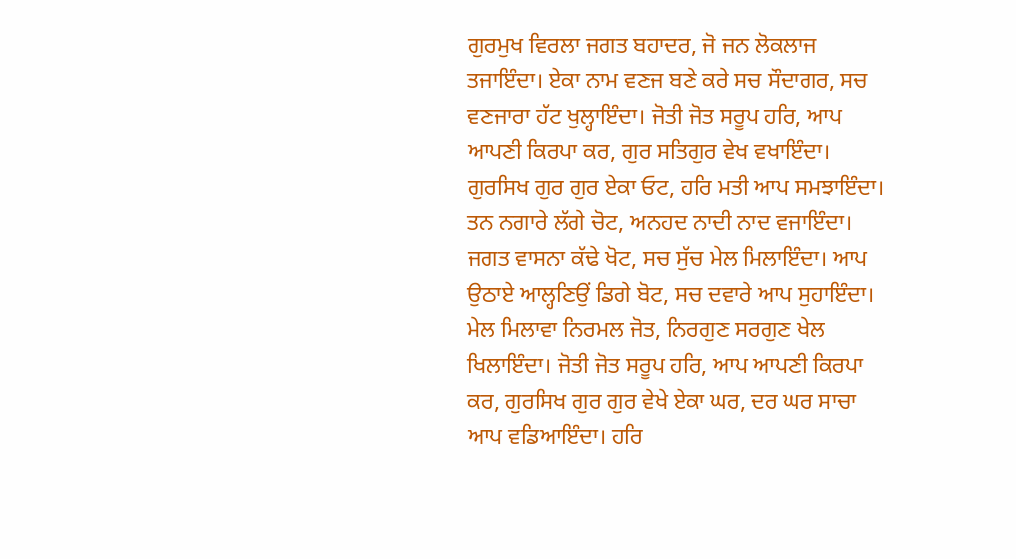ਗੁਰਮੁਖ ਵਿਰਲਾ ਜਗਤ ਬਹਾਦਰ, ਜੋ ਜਨ ਲੋਕਲਾਜ ਤਜਾਇੰਦਾ। ਏਕਾ ਨਾਮ ਵਣਜ ਬਣੇ ਕਰੇ ਸਚ ਸੌਦਾਗਰ, ਸਚ ਵਣਜਾਰਾ ਹੱਟ ਖੁਲ੍ਹਾਇੰਦਾ। ਜੋਤੀ ਜੋਤ ਸਰੂਪ ਹਰਿ, ਆਪ ਆਪਣੀ ਕਿਰਪਾ ਕਰ, ਗੁਰ ਸਤਿਗੁਰ ਵੇਖ ਵਖਾਇੰਦਾ। ਗੁਰਸਿਖ ਗੁਰ ਗੁਰ ਏਕਾ ਓਟ, ਹਰਿ ਮਤੀ ਆਪ ਸਮਝਾਇੰਦਾ। ਤਨ ਨਗਾਰੇ ਲੱਗੇ ਚੋਟ, ਅਨਹਦ ਨਾਦੀ ਨਾਦ ਵਜਾਇੰਦਾ। ਜਗਤ ਵਾਸਨਾ ਕੱਢੇ ਖੋਟ, ਸਚ ਸੁੱਚ ਮੇਲ ਮਿਲਾਇੰਦਾ। ਆਪ ਉਠਾਏ ਆਲ੍ਹਣਿਉਂ ਡਿਗੇ ਬੋਟ, ਸਚ ਦਵਾਰੇ ਆਪ ਸੁਹਾਇੰਦਾ। ਮੇਲ ਮਿਲਾਵਾ ਨਿਰਮਲ ਜੋਤ, ਨਿਰਗੁਣ ਸਰਗੁਣ ਖੇਲ ਖਿਲਾਇੰਦਾ। ਜੋਤੀ ਜੋਤ ਸਰੂਪ ਹਰਿ, ਆਪ ਆਪਣੀ ਕਿਰਪਾ ਕਰ, ਗੁਰਸਿਖ ਗੁਰ ਗੁਰ ਵੇਖੇ ਏਕਾ ਘਰ, ਦਰ ਘਰ ਸਾਚਾ ਆਪ ਵਡਿਆਇੰਦਾ। ਹਰਿ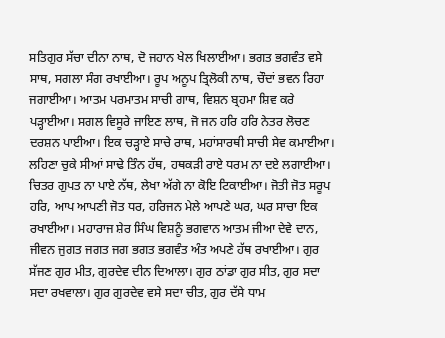ਸਤਿਗੁਰ ਸੱਚਾ ਦੀਨਾ ਨਾਥ, ਦੋ ਜਹਾਨ ਖੇਲ ਖਿਲਾਈਆ। ਭਗਤ ਭਗਵੰਤ ਵਸੇ ਸਾਥ, ਸਗਲਾ ਸੰਗ ਰਖਾਈਆ। ਰੂਪ ਅਨੂਪ ਤ੍ਰਿਲੋਕੀ ਨਾਥ, ਚੌਦਾਂ ਭਵਨ ਰਿਹਾ ਜਗਾਈਆ। ਆਤਮ ਪਰਮਾਤਮ ਸਾਚੀ ਗਾਥ, ਵਿਸ਼ਨ ਬ੍ਰਹਮਾ ਸ਼ਿਵ ਕਰੇ ਪੜ੍ਹਾਈਆ। ਸਗਲ ਵਿਸੂਰੇ ਜਾਇਣ ਲਾਥ, ਜੋ ਜਨ ਹਰਿ ਹਰਿ ਨੇਤਰ ਲੋਚਣ ਦਰਸ਼ਨ ਪਾਈਆ। ਇਕ ਚੜ੍ਹਾਏ ਸਾਚੇ ਰਾਥ, ਮਹਾਂਸਾਰਥੀ ਸਾਚੀ ਸੇਵ ਕਮਾਈਆ। ਲਹਿਣਾ ਚੁਕੇ ਸੀਆਂ ਸਾਢੇ ਤਿੰਨ ਹੱਥ, ਹਥਕੜੀ ਰਾਏ ਧਰਮ ਨਾ ਦਏ ਲਗਾਈਆ। ਚਿਤਰ ਗੁਪਤ ਨਾ ਪਾਏ ਨੱਥ, ਲੇਖਾ ਅੱਗੇ ਨਾ ਕੋਇ ਟਿਕਾਈਆ। ਜੋਤੀ ਜੋਤ ਸਰੂਪ ਹਰਿ, ਆਪ ਆਪਣੀ ਜੋਤ ਧਰ, ਹਰਿਜਨ ਮੇਲੇ ਆਪਣੇ ਘਰ, ਘਰ ਸਾਚਾ ਇਕ ਰਖਾਈਆ। ਮਹਾਰਾਜ ਸ਼ੇਰ ਸਿੰਘ ਵਿਸ਼ਨੂੰ ਭਗਵਾਨ ਆਤਮ ਜੀਆ ਦੇਵੇ ਦਾਨ, ਜੀਵਨ ਜੁਗਤ ਜਗਤ ਜਗ ਭਗਤ ਭਗਵੰਤ ਅੰਤ ਅਪਣੇ ਹੱਥ ਰਖਾਈਆ। ਗੁਰ ਸੱਜਣ ਗੁਰ ਮੀਤ, ਗੁਰਦੇਵ ਦੀਨ ਦਿਆਲਾ। ਗੁਰ ਠਾਂਡਾ ਗੁਰ ਸੀਤ, ਗੁਰ ਸਦਾ ਸਦਾ ਰਖਵਾਲਾ। ਗੁਰ ਗੁਰਦੇਵ ਵਸੇ ਸਦਾ ਚੀਤ, ਗੁਰ ਦੱਸੇ ਧਾਮ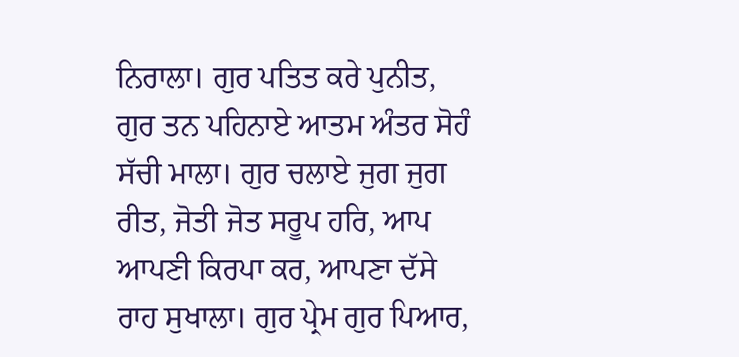ਨਿਰਾਲਾ। ਗੁਰ ਪਤਿਤ ਕਰੇ ਪੁਨੀਤ, ਗੁਰ ਤਨ ਪਹਿਨਾਏ ਆਤਮ ਅੰਤਰ ਸੋਹੰ ਸੱਚੀ ਮਾਲਾ। ਗੁਰ ਚਲਾਏ ਜੁਗ ਜੁਗ ਰੀਤ, ਜੋਤੀ ਜੋਤ ਸਰੂਪ ਹਰਿ, ਆਪ ਆਪਣੀ ਕਿਰਪਾ ਕਰ, ਆਪਣਾ ਦੱਸੇ ਰਾਹ ਸੁਖਾਲਾ। ਗੁਰ ਪ੍ਰੇਮ ਗੁਰ ਪਿਆਰ,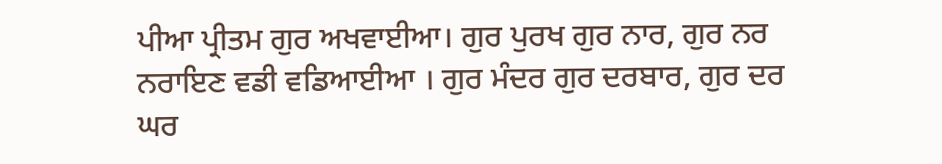ਪੀਆ ਪ੍ਰੀਤਮ ਗੁਰ ਅਖਵਾਈਆ। ਗੁਰ ਪੁਰਖ ਗੁਰ ਨਾਰ, ਗੁਰ ਨਰ ਨਰਾਇਣ ਵਡੀ ਵਡਿਆਈਆ । ਗੁਰ ਮੰਦਰ ਗੁਰ ਦਰਬਾਰ, ਗੁਰ ਦਰ ਘਰ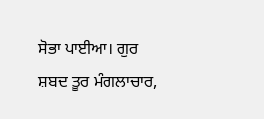ਸੋਭਾ ਪਾਈਆ। ਗੁਰ ਸ਼ਬਦ ਤੂਰ ਮੰਗਲਾਚਾਰ,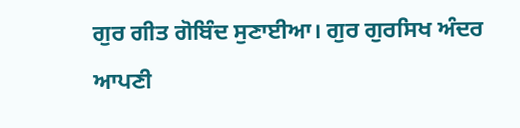ਗੁਰ ਗੀਤ ਗੋਬਿੰਦ ਸੁਣਾਈਆ। ਗੁਰ ਗੁਰਸਿਖ ਅੰਦਰ ਆਪਣੀ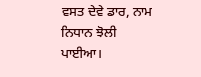ਵਸਤ ਦੇਵੇ ਡਾਰ, ਨਾਮ ਨਿਧਾਨ ਝੋਲੀ ਪਾਈਆ।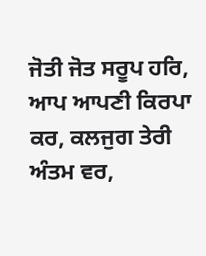ਜੋਤੀ ਜੋਤ ਸਰੂਪ ਹਰਿ, ਆਪ ਆਪਣੀ ਕਿਰਪਾ ਕਰ, ਕਲਜੁਗ ਤੇਰੀ ਅੰਤਮ ਵਰ,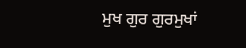ਮੁਖ ਗੁਰ ਗੁਰਮੁਖਾਂ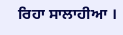ਰਿਹਾ ਸਾਲਾਹੀਆ ।